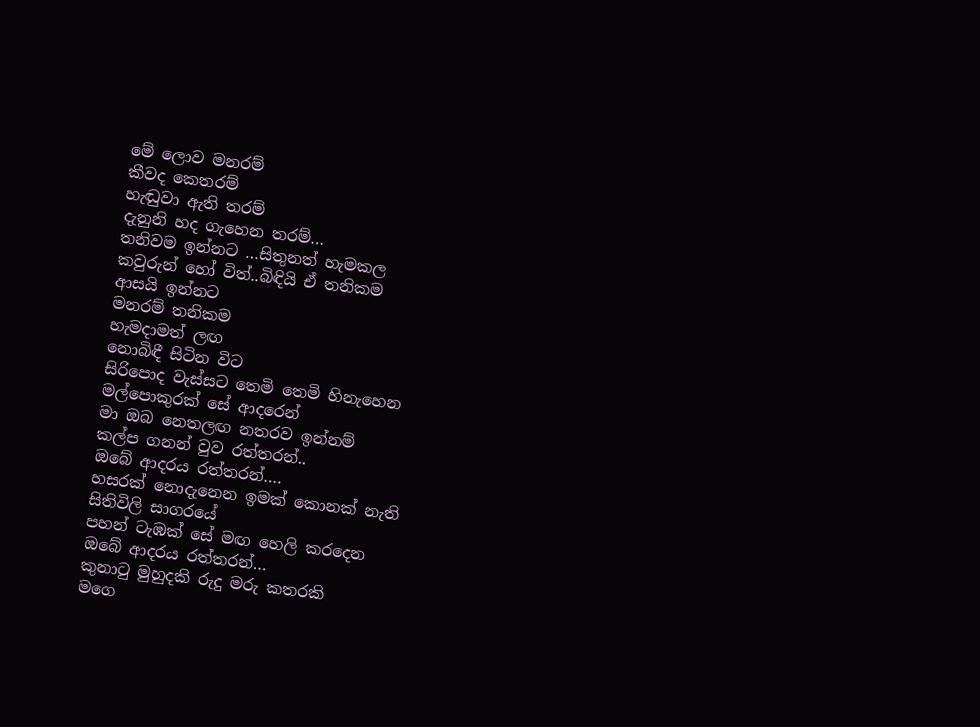මේ ලොව මනරම්
කීවද කෙතරම්
හැඬුවා ඇති තරම්
දැනුනි හද ගැහෙන තරම්…
තනිවම ඉන්නට …සිතුනත් හැමකල
කවුරුන් හෝ විත්..බිඳියි ඒ තනිකම
ආසයි ඉන්නට
මනරම් තනිකම
හැමදාමත් ලඟ
නොබිඳී සිටින විට
සිරිපොද වැස්සට තෙමි තෙමි හිනැහෙන
මල්පොකුරක් සේ ආදරෙන්
මා ඔබ නෙතලඟ නතරව ඉන්නම්
කල්ප ගනන් වුව රත්තරන්..
ඔබේ ආදරය රත්තරන්….
හසරක් නොදැනෙන ඉමක් කොනක් නැති
සිතිවිලි සාගරයේ
පහන් ටැඹක් සේ මඟ හෙලි කරදෙන
ඔබේ ආදරය රත්තරන්…
කුනාටු මුහුදකි රුදු මරු කතරකි
මගෙ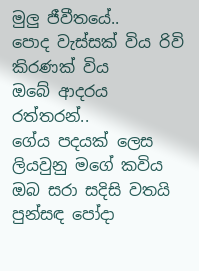මුලු ජීවීතයේ..
පොද වැස්සක් විය රිවි කිරණක් විය
ඔබේ ආදරය රත්තරන්..
ගේය පදයක් ලෙස ලියවුනු මගේ කවිය
ඔබ සරා සදිසි වතයි
පුන්සඳ පෝදා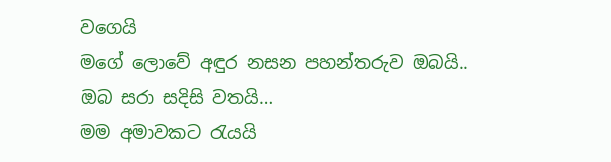වගෙයි
මගේ ලොවේ අඳුර නසන පහන්තරුව ඔබයි..
ඔබ සරා සදිසි වතයි…
මම අමාවකට රැයයි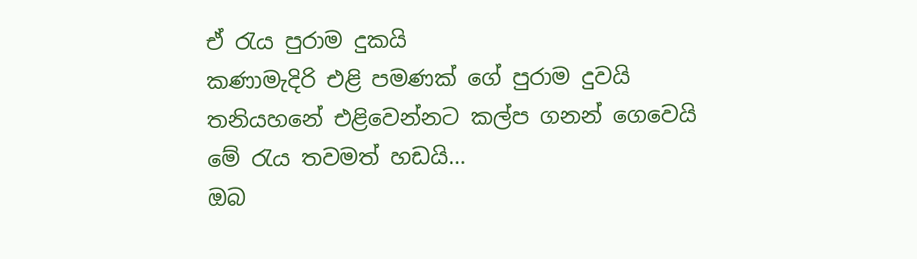ඒ රැය පුරාම දුකයි
කණාමැදිරි එළි පමණක් ගේ පුරාම දුවයි
තනියහනේ එළිවෙන්නට කල්ප ගනන් ගෙවෙයි
මේ රැය තවමත් හඩයි…
ඔබ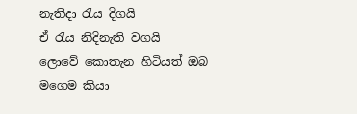නැතිදා රැය දිගයි
ඒ රැය නිදිනැති වගයි
ලොවේ කොතැන හිටියත් ඔබ මගෙම කියා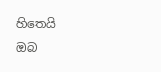හිතෙයි
ඔබ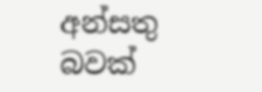අන්සතු බවක්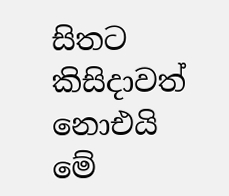සිතට
කිසිදාවත් නොඑයි
මේ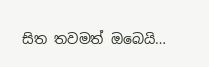සිත තවමත් ඔබෙයි…